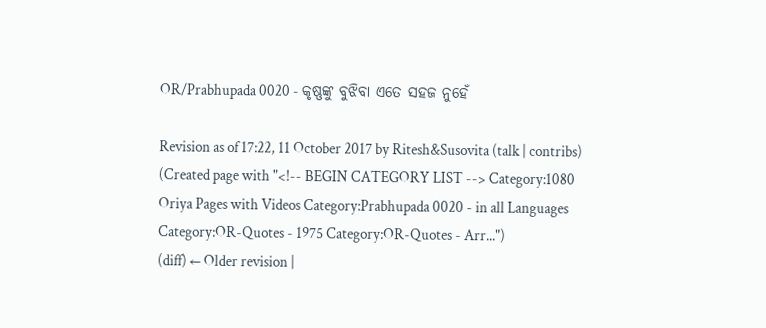OR/Prabhupada 0020 - କୃଷ୍ଣଙ୍କୁ ବୁଝିବା ଏତେ ସହଜ ନୁହେଁ

Revision as of 17:22, 11 October 2017 by Ritesh&Susovita (talk | contribs) (Created page with "<!-- BEGIN CATEGORY LIST --> Category:1080 Oriya Pages with Videos Category:Prabhupada 0020 - in all Languages Category:OR-Quotes - 1975 Category:OR-Quotes - Arr...")
(diff) ← Older revision |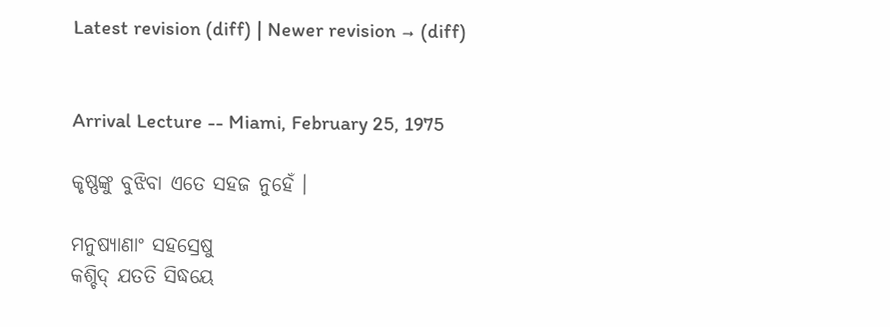Latest revision (diff) | Newer revision → (diff)


Arrival Lecture -- Miami, February 25, 1975

କୃଷ୍ଣଙ୍କୁ ବୁଝିବା ଏତେ ସହଜ ନୁହେଁ ।

ମନୁଷ୍ୟାଣାଂ ସହସ୍ରେଷୁ
କଶ୍ଚିଦ୍ ଯତତି ସିଦ୍ଧୟେ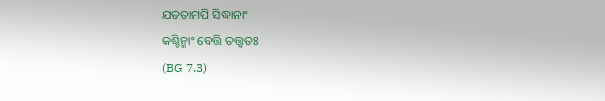ଯତତାମପି ସିଦ୍ଧାନାଂ
କଶ୍ଚିନ୍ମାଂ ବେତ୍ତି ତତ୍ତ୍ଵତଃ
(BG 7.3)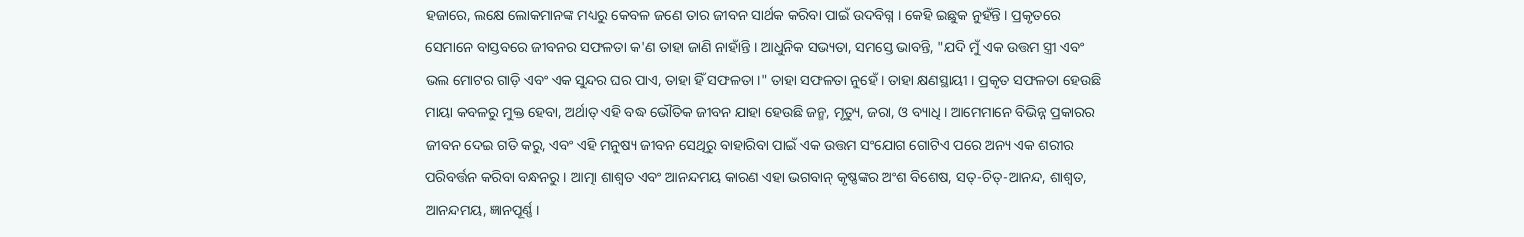ହଜାରେ, ଲକ୍ଷେ ଲୋକମାନଙ୍କ ମଧ୍ୟରୁ କେବଳ ଜଣେ ତାର ଜୀବନ ସାର୍ଥକ କରିବା ପାଇଁ ଉଦବିଗ୍ନ । କେହି ଇଛୁକ ନୁହଁନ୍ତି । ପ୍ରକୃତରେ ସେମାନେ ବାସ୍ତବରେ ଜୀବନର ସଫଳତା କ'ଣ ତାହା ଜାଣି ନାହାଁନ୍ତି । ଆଧୁନିକ ସଭ୍ୟତା, ସମସ୍ତେ ଭାବନ୍ତି, "ଯଦି ମୁଁ ଏକ ଉତ୍ତମ ସ୍ତ୍ରୀ ଏବଂ ଭଲ ମୋଟର ଗାଡ଼ି ଏବଂ ଏକ ସୁନ୍ଦର ଘର ପାଏ, ତାହା ହିଁ ସଫଳତା ।" ତାହା ସଫଳତା ନୁହେଁ । ତାହା କ୍ଷଣସ୍ଥାୟୀ । ପ୍ରକୃତ ସଫଳତା ହେଉଛି ମାୟା କବଳରୁ ମୁକ୍ତ ହେବା, ଅର୍ଥାତ୍ ଏହି ବଦ୍ଧ ଭୌତିକ ଜୀବନ ଯାହା ହେଉଛି ଜନ୍ମ, ମୃତ୍ୟୁ, ଜରା, ଓ ବ୍ୟାଧି । ଆମେମାନେ ବିଭିନ୍ନ ପ୍ରକାରର ଜୀବନ ଦେଇ ଗତି କରୁ, ଏବଂ ଏହି ମନୁଷ୍ୟ ଜୀବନ ସେଥିରୁ ବାହାରିବା ପାଇଁ ଏକ ଉତ୍ତମ ସଂଯୋଗ ଗୋଟିଏ ପରେ ଅନ୍ୟ ଏକ ଶରୀର ପରିବର୍ତ୍ତନ କରିବା ବନ୍ଧନରୁ । ଆତ୍ମା ଶାଶ୍ଵତ ଏବଂ ଆନନ୍ଦମୟ କାରଣ ଏହା ଭଗବାନ୍ କୃଷ୍ଣଙ୍କର ଅଂଶ ବିଶେଷ, ସତ୍-ଚିତ୍-ଆନନ୍ଦ, ଶାଶ୍ଵତ, ଆନନ୍ଦମୟ, ଜ୍ଞାନପୂର୍ଣ୍ଣ ।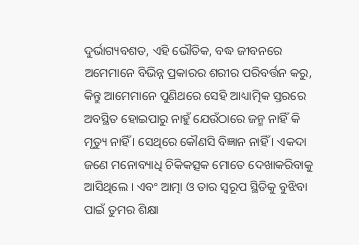ଦୁର୍ଭାଗ୍ୟବଶତ, ଏହି ଭୌତିକ, ବଦ୍ଧ ଜୀବନରେ ଅମେମାନେ ବିଭିନ୍ନ ପ୍ରକାରର ଶରୀର ପରିବର୍ତ୍ତନ କରୁ, କିନ୍ତୁ ଆମେମାନେ ପୁଣିଥରେ ସେହି ଆଧ୍ୟାତ୍ମିକ ସ୍ତରରେ ଅବସ୍ଥିତ ହୋଇପାରୁ ନାହୁଁ ଯେଉଁଠାରେ ଜନ୍ମ ନାହିଁ କି ମୃତ୍ୟୁ ନାହିଁ । ସେଥିରେ କୌଣସି ବିଜ୍ଞାନ ନାହିଁ । ଏକଦା ଜଣେ ମନୋବ୍ୟାଧି ଚିକିକତ୍ସକ ମୋତେ ଦେଖାକରିବାକୁ ଆସିଥିଲେ । ଏବଂ ଆତ୍ମା ଓ ତାର ସ୍ଵରୂପ ସ୍ଥିତିକୁ ବୁଝିବା ପାଇଁ ତୁମର ଶିକ୍ଷା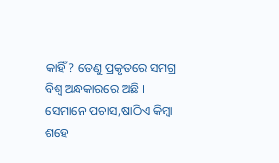କାହିଁ? ତେଣୁ ପ୍ରକୃତରେ ସମଗ୍ର ବିଶ୍ଵ ଅନ୍ଧକାରରେ ଅଛି । ସେମାନେ ପଚାସ,ଷାଠିଏ କିମ୍ଵା ଶହେ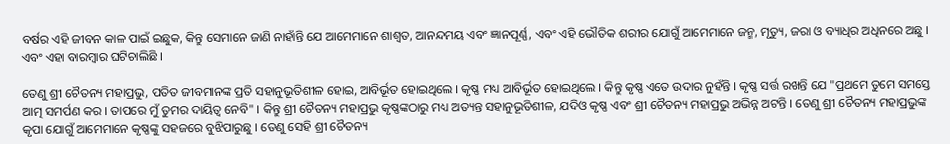ବର୍ଷର ଏହି ଜୀବନ କାଳ ପାଇଁ ଇଛୁକ, କିନ୍ତୁ ସେମାନେ ଜାଣି ନାହାଁନ୍ତି ଯେ ଆମେମାନେ ଶାଶ୍ଵତ, ଆନନ୍ଦମୟ ଏବଂ ଜ୍ଞାନପୂର୍ଣ୍ଣ, ଏବଂ ଏହି ଭୌତିକ ଶରୀର ଯୋଗୁଁ ଆମେମାନେ ଜନ୍ମ, ମୃତ୍ୟୁ, ଜରା ଓ ବ୍ୟାଧିର ଅଧିନରେ ଅଛୁ । ଏବଂ ଏହା ବାରମ୍ଵାର ଘଟିଚାଲିଛି ।

ତେଣୁ ଶ୍ରୀ ଚୈତନ୍ୟ ମହାପ୍ରଭୁ, ପତିତ ଜୀବମାନଙ୍କ ପ୍ରତି ସହାନୁଭୂତିଶୀଳ ହୋଇ, ଆବିର୍ଭୂତ ହୋଇଥିଲେ । କୃଷ୍ଣ ମଧ୍ୟ ଆବିର୍ଭୂତ ହୋଇଥିଲେ । କିନ୍ତୁ କୃଷ୍ଣ ଏତେ ଉଦାର ନୁହଁନ୍ତି । କୃଷ୍ଣ ସର୍ତ୍ତ ରଖନ୍ତି ଯେ "ପ୍ରଥମେ ତୁମେ ସମସ୍ତେ ଆତ୍ମ ସମର୍ପଣ କର । ତାପରେ ମୁଁ ତୁମର ଦାୟିତ୍ଵ ନେବି" । କିନ୍ତୁ ଶ୍ରୀ ଚୈତନ୍ୟ ମହାପ୍ରଭୁ କୃଷ୍ଣଙ୍କଠାରୁ ମଧ୍ୟ ଅତ୍ୟନ୍ତ ସହାନୁଭୂତିଶୀଳ, ଯଦିଓ କୃଷ୍ଣ ଏବଂ ଶ୍ରୀ ଚୈତନ୍ୟ ମହାପ୍ରଭୁ ଅଭିନ୍ନ ଅଟନ୍ତି । ତେଣୁ ଶ୍ରୀ ଚୈତନ୍ୟ ମହାପ୍ରଭୁଙ୍କ କୃପା ଯୋଗୁଁ ଆମେମାନେ କୃଷ୍ଣଙ୍କୁ ସହଜରେ ବୁଝିପାରୁଛୁ । ତେଣୁ ସେହି ଶ୍ରୀ ଚୈତନ୍ୟ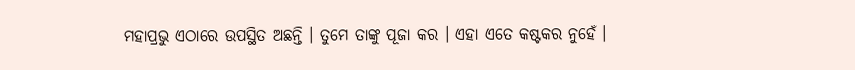ମହାପ୍ରଭୁ ଏଠାରେ ଉପସ୍ଥିତ ଅଛନ୍ତି । ତୁମେ ତାଙ୍କୁ ପୂଜା କର । ଏହା ଏତେ କଷ୍ଟକର ନୁହେଁ ।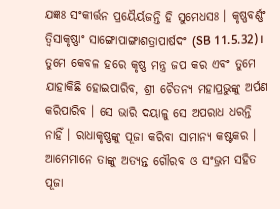ଯଜ୍ଞଃ ସଂକୀର୍ତ୍ତନ ପ୍ରୟୈର୍ୟଜନ୍ତି ହି ସୁମେଧସଃ । କୃଷ୍ଣବର୍ଣ୍ଣଂ ତ୍ଵିସାକୃଷ୍ଣାଂ ସାଙ୍ଗୋପାଙ୍ଗାଶତ୍ରାପାର୍ଷଦଂ (SB 11.5.32)। ତୁମେ କେବଳ ହରେ କୃଷ୍ଣ ମନ୍ତ୍ର ଜପ କର ଏବଂ ତୁମେ ଯାହାକିଛି ହୋଇପାରିବ, ଶ୍ରୀ ଚୈତନ୍ୟ ମହାପ୍ରଭୁଙ୍କୁ ଅର୍ପଣ କରିପାରିବ । ସେ ଭାରି ଦୟାଳୁ ସେ ଅପରାଧ ଧରନ୍ତି ନାହିଁ । ରାଧାକୃଷ୍ଣଙ୍କୁ ପୂଜା କରିବା ସାମାନ୍ୟ କଷ୍ଟକର । ଆମେମାନେ ତାଙ୍କୁ ଅତ୍ୟନ୍ତ ଗୌରବ ଓ ସଂଭ୍ରମ ସହିତ ପୂଜା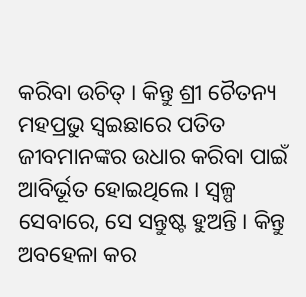କରିବା ଉଚିତ୍ । କିନ୍ତୁ ଶ୍ରୀ ଚୈତନ୍ୟ ମହପ୍ରଭୁ ସ୍ଵଇଛାରେ ପତିତ ଜୀବମାନଙ୍କର ଉଧାର କରିବା ପାଇଁ ଆବିର୍ଭୂତ ହୋଇଥିଲେ । ସ୍ଵଳ୍ପ ସେବାରେ, ସେ ସନ୍ତୁଷ୍ଟ ହୁଅନ୍ତି । କିନ୍ତୁ ଅବହେଳା କର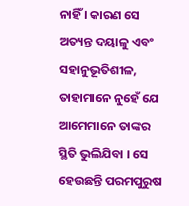ନାହିଁ । କାରଣ ସେ ଅତ୍ୟନ୍ତ ଦୟାଳୁ ଏବଂ ସହାନୁଭୂତିଶୀଳ, ତାହାମାନେ ନୁହେଁ ଯେ ଆମେମାନେ ତାଙ୍କର ସ୍ଥିତି ଭୁଲିଯିବା । ସେ ହେଉଛନ୍ତି ପରମପୁରୁଷ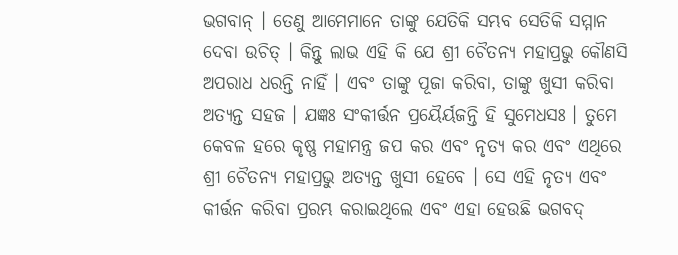ଭଗବାନ୍ । ତେଣୁ ଆମେମାନେ ତାଙ୍କୁ ଯେତିକି ସମ୍ଭବ ସେତିକି ସମ୍ମାନ ଦେବା ଉଚିତ୍ । କିନ୍ତୁ ଲାଭ ଏହି କି ଯେ ଶ୍ରୀ ଚୈତନ୍ୟ ମହାପ୍ରଭୁ କୌଣସି ଅପରାଧ ଧରନ୍ତି ନାହିଁ । ଏବଂ ତାଙ୍କୁ ପୂଜା କରିବା, ତାଙ୍କୁ ଖୁସୀ କରିବା ଅତ୍ୟନ୍ତ ସହଜ । ଯଜ୍ଞଃ ସଂକୀର୍ତ୍ତନ ପ୍ରୟୈର୍ୟଜନ୍ତି ହି ସୁମେଧସଃ । ତୁମେ କେବଳ ହରେ କୃଷ୍ଣ ମହାମନ୍ତ୍ର ଜପ କର ଏବଂ ନୃତ୍ୟ କର ଏବଂ ଏଥିରେ ଶ୍ରୀ ଚୈତନ୍ୟ ମହାପ୍ରଭୁ ଅତ୍ୟନ୍ତ ଖୁସୀ ହେବେ । ସେ ଏହି ନୃତ୍ୟ ଏବଂ କୀର୍ତ୍ତନ କରିବା ପ୍ରରମ୍ଭ କରାଇଥିଲେ ଏବଂ ଏହା ହେଉଛି ଭଗବଦ୍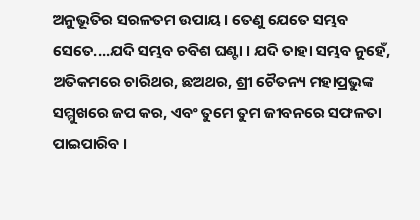ଅନୁଭୂତିର ସରଳତମ ଉପାୟ । ତେଣୁ ଯେତେ ସମ୍ଭବ ସେତେ....ଯଦି ସମ୍ଭବ ଚବିଶ ଘଣ୍ଟା । ଯଦି ତାହା ସମ୍ଭବ ନୁହେଁ, ଅତିକମରେ ଚାରିଥର, ଛଅଥର, ଶ୍ରୀ ଚୈତନ୍ୟ ମହାପ୍ରଭୁଙ୍କ ସମ୍ମୁଖରେ ଜପ କର, ଏବଂ ତୁମେ ତୁମ ଜୀବନରେ ସଫଳତା ପାଇପାରିବ ।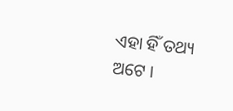ଏହା ହିଁ ତଥ୍ୟ ଅଟେ ।